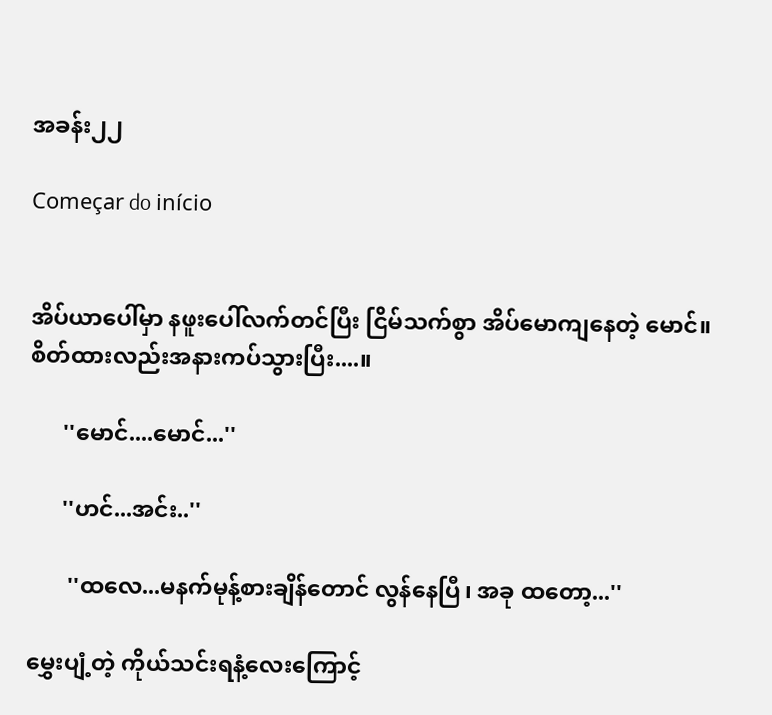အခန်း၂၂

Começar do início


အိပ်ယာပေါ်မှာ နဖူးပေါ်လက်တင်ပြီး ငြိမ်သက်စွာ အိပ်မောကျနေတဲ့ မောင်။ စိတ်ထားလည်းအနားကပ်သွားပြီး....။

      ''မောင်....မောင်...''

      ''ဟင်...အင်း..''

       ''ထလေ...မနက်မုန့်စားချိန်တောင် လွန်နေပြီ၊ အခု ထတော့...''

မွှေးပျံ့တဲ့ ကိုယ်သင်းရနံ့လေးကြောင့်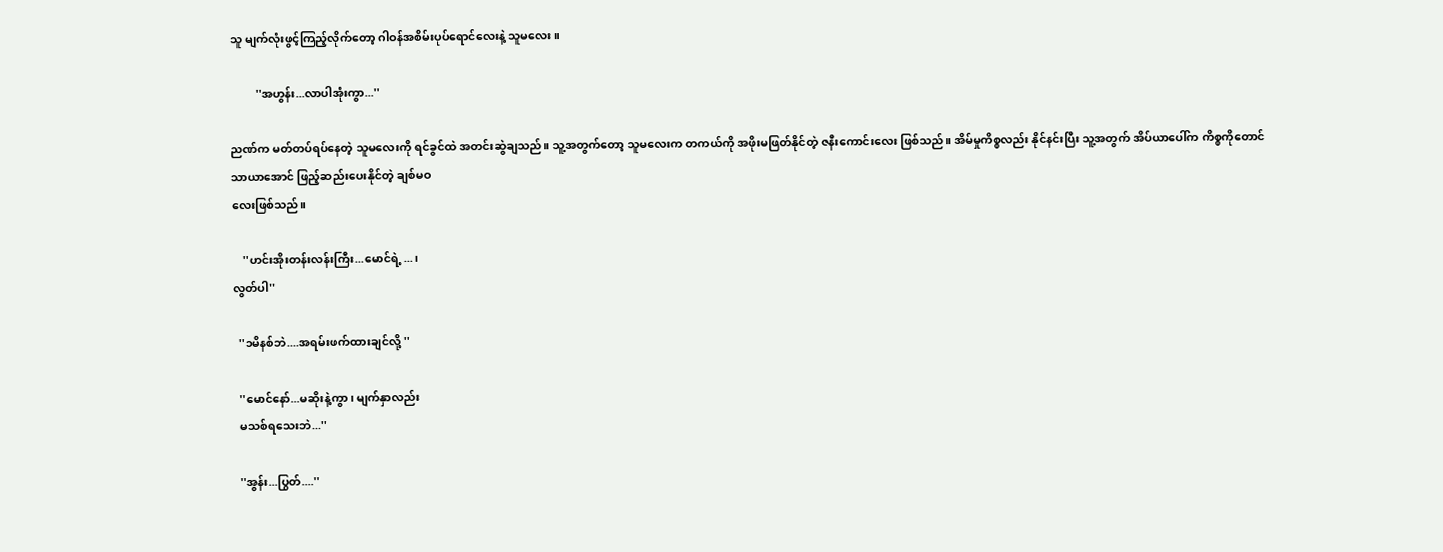သူ မျက်လုံးဖွင့်ကြည့်လိုက်တော့ ဂါဝန်အစိမ်းပုပ်ရောင်လေးနဲ့ သူမလေး။

         ''အဟွန်း...လာပါအုံးကွာ...''

ညဏ်က မတ်တပ်ရပ်နေတဲ့ သူမလေးကို ရင်ခွင်ထဲ အတင်းဆွဲချသည်။ သူ့အတွက်တော့ သူမလေးက တကယ်ကို အဖိုးမဖြတ်နိုင်တဲ့ ဇနီးကောင်းလေး ဖြစ်သည်။ အိမ်မှုကိစ္စလည်း နိုင်နင်းပြီး သူ့အတွက် အိပ်ယာပေါ်က ကိစ္စကိုတောင်
သာယာအောင် ဖြည့်ဆည်းပေးနိုင်တဲ့ ချစ်မဝ
လေးဖြစ်သည်။

    ''ဟင်းအိုးတန်းလန်းကြီး...မောင်ရဲ့...၊
လွတ်ပါ''

  ''၁မိနစ်ဘဲ....အရမ်းဖက်ထားချင်လို့ ''

  ''မောင်နော်...မဆိုးနဲ့ကွာ၊ မျက်နှာလည်း
  မသစ်ရသေးဘဲ...''

  ''အွန်း...ပြွတ်....''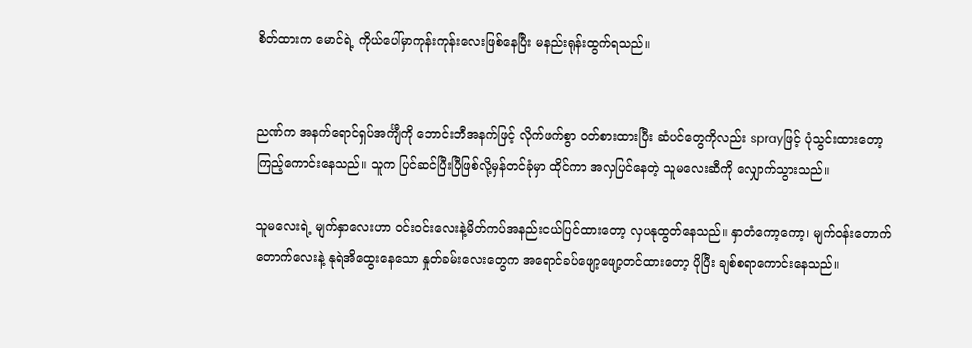စိတ်ထားက မောင်ရဲ့ ကိုယ်ပေါ်မှာကုန်းကုန်းလေးဖြစ်နေပြီး မနည်းရုန်းထွက်ရသည်။


ညဏ်က အနက်ရောင်ရှပ်အင်္ကျီကို ဘောင်းဘီအနက်ဖြင့် လိုက်ဖက်စွာ ဝတ်စားထားပြီး ဆံပင်တွေကိုလည်း sprayဖြင့် ပုံသွင်းထားတော့ ကြည့်ကောင်းနေသည်။ သူက ပြင်ဆင်ပြီးပြီဖြစ်လို့မှန်တင်ခုံမှာ ထိုင်ကာ အလှပြင်နေတဲ့ သူမလေးဆီကို လျှောက်သွားသည်။

သူမလေးရဲ့ မျက်နှာလေးဟာ ဝင်းဝင်းလေးနဲ့မိတ်ကပ်အနည်းငယ်ပြင်ထားတော့ လှပနုထွတ်နေသည်။ နှာတံကော့ကော့၊ မျက်ဝန်းတောက်တောက်လေးနဲ့ နုရဲအိထွေးနေသော နှုတ်ခမ်းလေးတွေက အရောင်ခပ်ဖျော့ဖျော့တင်ထားတော့ ပိုပြီး ချစ်စရာကောင်းနေသည်။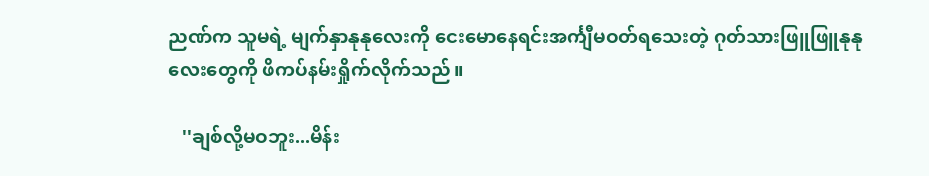ညဏ်က သူမရဲ့ မျက်နှာနုနုလေးကို ငေးမောနေရင်းအင်္ကျီမဝတ်ရသေးတဲ့ ဂုတ်သားဖြူဖြူနုနုလေးတွေကို ဖိကပ်နမ်းရှိုက်လိုက်သည်။

   ''ချစ်လို့မဝဘူး...မိန်း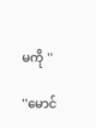မကို ''

''မောင်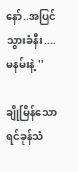နော်..အပြင်သွားခံနီး....မနမ်းနဲ့ ''

ချိုမြိန်သော ရင်ခုန်သံ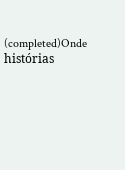(completed)Onde histórias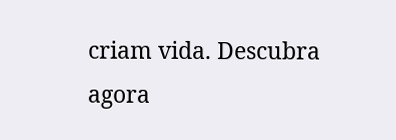criam vida. Descubra agora